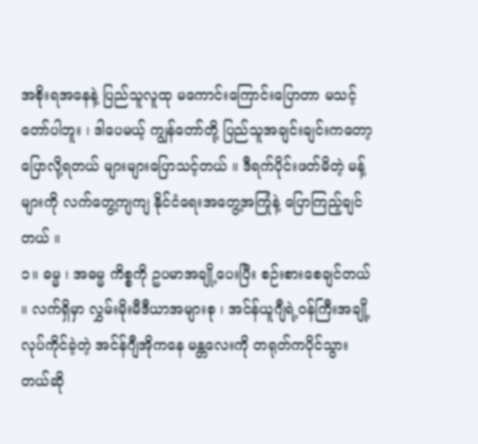အစိုးရအနေနဲ့ ပြည်သူလူထု မကောင်းကြောင်းပြောတာ မသင့်တော်ပါဘူး ၊ ဒါပေမယ့် ကျွန်တော်တို့ ပြည်သူအချင်းချင်းကတော့ ပြောလို့ရတယ် များများပြောသင့်တယ် ။ ဒီရက်ပိုင်းဖတ်မိတဲ့ မန့်များကို လက်တွေ့ကျကျ နိုင်ငံရေးအတွေ့အကြုံနဲ့ ပြောကြည့်ချင်တယ် ။
၁။ ဓမ္မ ၊ အဓမ္မ ကိစ္စကို ဥပမာအချို့ပေးပြီး စဉ်းစားစေချင်တယ် ။ လက်ရှိမှာ လွှမ်းမိုးမီဒီယာအများစု ၊ အင်န်ယူဂျီရဲ့ဝန်ကြီးအချို့လုပ်ကိုင်ခဲ့တဲ့ အင်န်ဂျီအိုကနေ မန္တလေးကို တရုတ်ကပိုင်သွားတယ်ဆို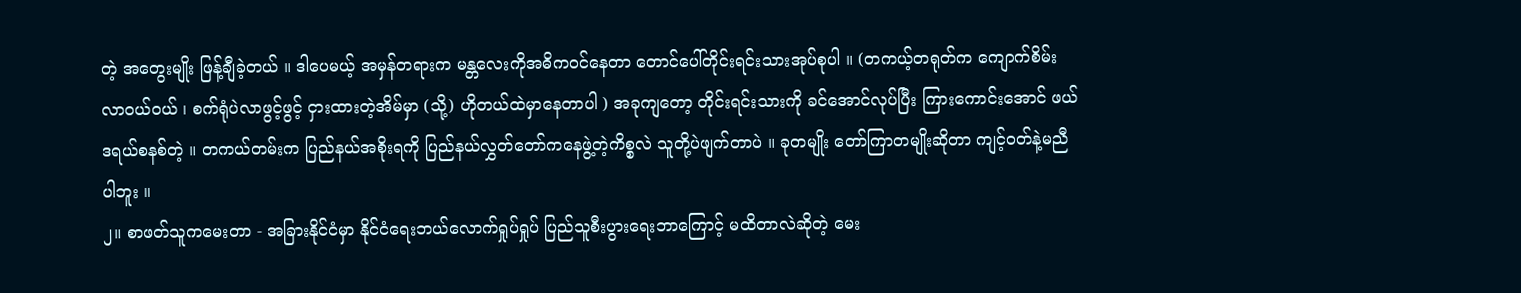တဲ့ အတွေးမျိုး ဖြန့်ချီခဲ့တယ် ။ ဒါပေမယ့် အမှန်တရားက မန္တလေးကိုအဓိကဝင်နေတာ တောင်ပေါ်တိုင်းရင်းသားအုပ်စုပါ ။ (တကယ့်တရုတ်က ကျောက်စိမ်းလာဝယ်ဝယ် ၊ စက်ရုံပဲလာဖွင့်ဖွင့် ငှားထားတဲ့အိမ်မှာ (သို့) ဟိုတယ်ထဲမှာနေတာပါ ) အခုကျတော့ တိုင်းရင်းသားကို ခင်အောင်လုပ်ပြီး ကြားကောင်းအောင် ဖယ်ဒရယ်စနစ်တဲ့ ။ တကယ်တမ်းက ပြည်နယ်အစိုးရကို ပြည်နယ်လွှတ်တော်ကနေဖွဲ့တဲ့ကိစ္စလဲ သူတို့ပဲဖျက်တာပဲ ။ ခုတမျိုး တော်ကြာတမျိုးဆိုတာ ကျင့်ဝတ်နဲ့မညီပါဘူး ။
၂။ စာဖတ်သူကမေးတာ - အခြားနိုင်ငံမှာ နိုင်ငံရေးဘယ်လောက်ရှုပ်ရှုပ် ပြည်သူစီးပွားရေးဘာကြောင့် မထိတာလဲဆိုတဲ့ မေး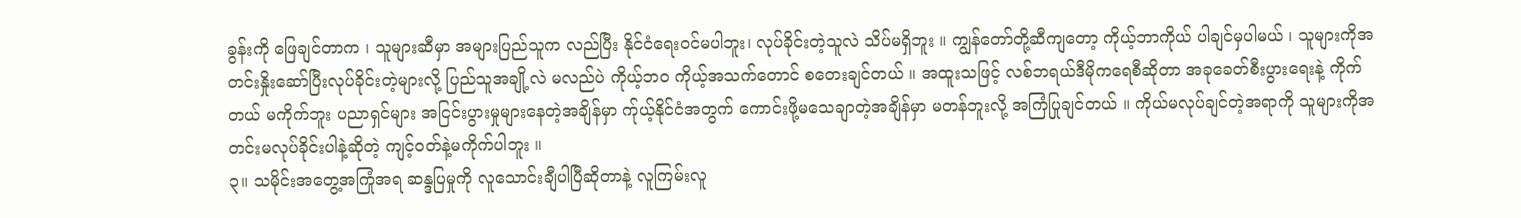ခွန်းကို ဖြေချင်တာက ၊ သူများဆီမှာ အများပြည်သူက လည်ပြီး နိုင်ငံရေးဝင်မပါဘူး၊ လုပ်ခိုင်းတဲ့သူလဲ သိပ်မရှိဘူး ။ ကျွန်တော်တို့ဆီကျတော့ ကိုယ့်ဘာကိုယ် ပါချင်မှပါမယ် ၊ သူများကိုအတင်းနှိုးဆော်ပြီးလုပ်ခိုင်းတဲ့များလို့ ပြည်သူအချို့လဲ မလည်ပဲ ကိုယ့်ဘဝ ကိုယ့်အသက်တောင် စတေးချင်တယ် ။ အထူးသဖြင့် လစ်ဘရယ်ဒီမိုကရေစီဆိုတာ အခုခေတ်စီးပွားရေးနဲ့ ကိုက်တယ် မကိုက်ဘူး ပညာရှင်များ အငြင်းပွားမှုများနေတဲ့အချိန်မှာ က်ုယ့်နိုင်ငံအတွက် ကောင်းဖို့မသေချာတဲ့အချိန်မှာ မတန်ဘူးလို့ အကြံပြုချင်တယ် ။ ကိုယ်မလုပ်ချင်တဲ့အရာကို သူများကိုအတင်းမလုပ်ခိုင်းပါနဲ့ဆိုတဲ့ ကျင့်ဝတ်နဲ့မကိုက်ပါဘူး ။
၃။ သမိုင်းအတွေ့အကြုံအရ ဆန္ဒပြမှုကို လူသောင်းချီပါပြီဆိုတာနဲ့ လူကြမ်းလူ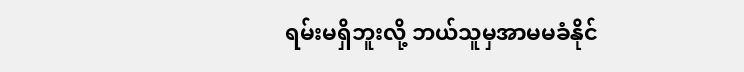ရမ်းမရှိဘူးလို့ ဘယ်သူမှအာမမခံနိုင်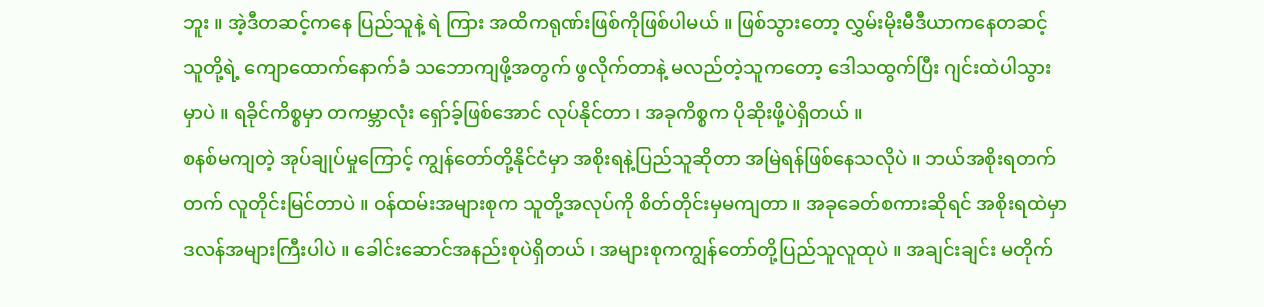ဘူး ။ အဲ့ဒီတဆင့်ကနေ ပြည်သူနဲ့ ရဲ ကြား အထိကရုဏ်းဖြစ်ကိုဖြစ်ပါမယ် ။ ဖြစ်သွားတော့ လွှမ်းမိုးမီဒီယာကနေတဆင့် သူတို့ရဲ့ ကျောထောက်နောက်ခံ သဘောကျဖို့အတွက် ဖွလိုက်တာနဲ့ မလည်တဲ့သူကတော့ ဒေါသထွက်ပြီး ဂျင်းထဲပါသွားမှာပဲ ။ ရခိုင်ကိစ္စမှာ တကမ္ဘာလုံး ရှော်ခ့်ဖြစ်အောင် လုပ်နိုင်တာ ၊ အခုကိစ္စက ပိုဆိုးဖို့ပဲရှိတယ် ။
စနစ်မကျတဲ့ အုပ်ချုပ်မှုကြောင့် ကျွန်တော်တို့နိုင်ငံမှာ အစိုးရနဲ့ပြည်သူဆိုတာ အမြဲရန်ဖြစ်နေသလိုပဲ ။ ဘယ်အစိုးရတက်တက် လူတိုင်းမြင်တာပဲ ။ ဝန်ထမ်းအများစုက သူတို့အလုပ်ကို စိတ်တိုင်းမှမကျတာ ။ အခုခေတ်စကားဆိုရင် အစိုးရထဲမှာ ဒလန်အများကြီးပါပဲ ။ ခေါင်းဆောင်အနည်းစုပဲရှိတယ် ၊ အများစုကကျွန်တော်တို့ပြည်သူလူထုပဲ ။ အချင်းချင်း မတိုက်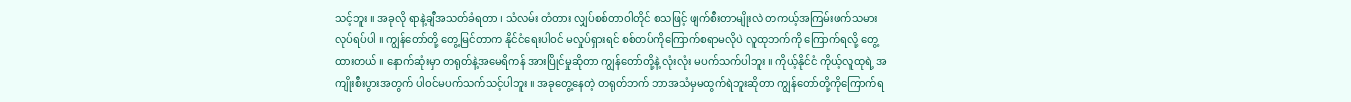သင့်ဘူး ။ အခုလို ရာနဲ့ချီအသတ်ခံရတာ ၊ သံလမ်း တံတား လျှပ်စစ်တာဝါတိုင် စသဖြင့် ဖျက်စီးတာမျိုးလဲ တကယ့်အကြမ်းဖက်သမားလုပ်ရပ်ပါ ။ ကျွန်တော်တို့ တွေ့မြင်တာက နိုင်ငံရေးပါဝင် မလှုပ်ရှားရင် စစ်တပ်ကိုကြောက်စရာမလိုပဲ လူထုဘက်ကို ကြောက်ရလို့ တွေ့ထားတယ် ။ နောက်ဆုံးမှာ တရုတ်နဲ့အမေရိကန် အားပြိုင်မှုဆိုတာ ကျွန်တော်တို့နဲ့ လုံးလုံး မပက်သက်ပါဘူး ။ ကိုယ့်နိုင်ငံ ကိုယ့်လူထုရဲ့ အကျိုးစီးပွားအတွက် ပါဝင်မပက်သက်သင့်ပါဘူး ။ အခုတွေ့နေတဲ့ တရုတ်ဘက် ဘာအသံမှမထွက်ရဲဘူးဆိုတာ ကျွန်တော်တို့ကိုကြောက်ရ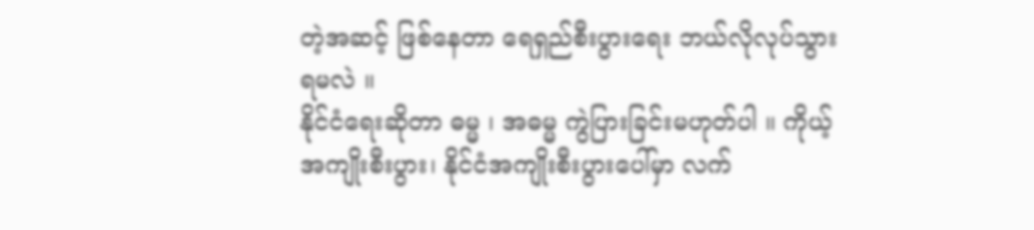တဲ့အဆင့် ဖြစ်နေတာ ရေရှည်စီးပွားရေး ဘယ်လိုလုပ်သွားရမလဲ ။
နိုင်ငံရေးဆိုတာ ဓမ္မ ၊ အဓမ္မ ကွဲပြားခြင်းမဟုတ်ပါ ။ ကိုယ့်အကျိုးစီးပွား၊ နိုင်ငံအကျိုးစီးပွားပေါ်မှာ လက်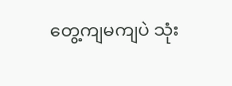တွေ့ကျမကျပဲ သုံး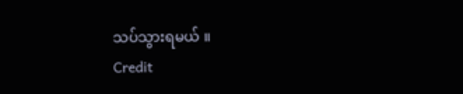သပ်သွားရမယ် ။
Credit